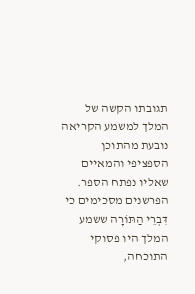תגובתו הקשה של המלך למשמע הקריאה נובעת מהתוכן הספציפי והמאיים שאליו נפתח הספר. הפרשנים מסכימים כי דִּבְרֵי הַתּוֹרָה ששמע המלך היו פסוקי התוכחה,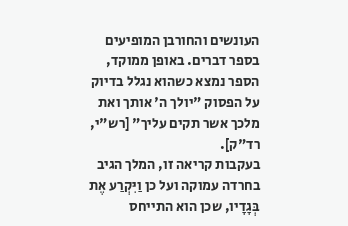העונשים והחורבן המופיעים בספר דברים. באופן ממוקד, הספר נמצא כשהוא נגלל בדיוק על הפסוק "יולך ה' אותך ואת מלכך אשר תקים עליך" [רש"י, רד"ק].
בעקבות קריאה זו, המלך הגיב בחרדה עמוקה ועל כן וַיִּקְרַע אֶת בְּגָדָיו, שכן הוא התייחס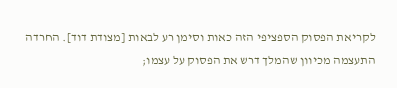לקריאת הפסוק הספציפי הזה כאות וסימן רע לבאות [מצודת דוד]. החרדה התעצמה מכיוון שהמלך דרש את הפסוק על עצמו;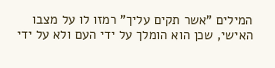המילים "אשר תקים עליך" רמזו לו על מצבו האישי, שכן הוא הומלך על ידי העם ולא על ידי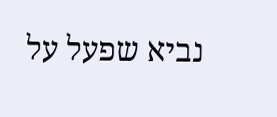נביא שפעל על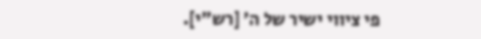פי ציווי ישיר של ה' [רש"י].